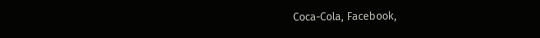Coca-Cola, Facebook,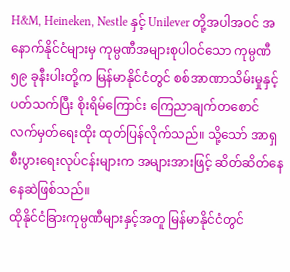H&M, Heineken, Nestle နှင့် Unilever တို့အပါအဝင် အနောက်နိုင်ငံများမှ ကုမ္ပဏီအများစုပါဝင်သော ကုမ္ပဏီ ၅၉ ခုနီးပါးတို့က မြန်မာနိုင်ငံတွင် စစ်အာဏာသိမ်းမှုနှင့် ပတ်သက်ပြီး စိုးရိမ်ကြောင်း ကြေညာချက်တစောင် လက်မှတ်ရေးထိုး ထုတ်ပြန်လိုက်သည်။ သို့သော် အာရှစီးပွားရေးလုပ်ငန်းများက အများအားဖြင့် ဆိတ်ဆိတ်နေနေဆဲဖြစ်သည်။
ထိုနိုင်ငံခြားကုမ္ပဏီများနှင့်အတူ မြန်မာနိုင်ငံတွင်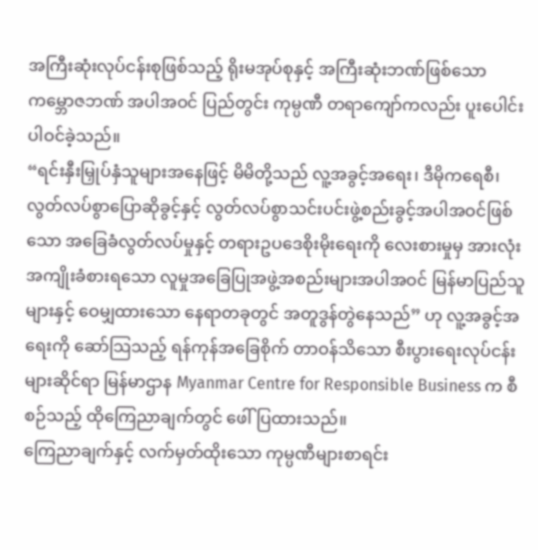အကြီးဆုံးလုပ်ငန်းစုဖြစ်သည့် ရိုးမအုပ်စုနှင့် အကြီးဆုံးဘဏ်ဖြစ်သော ကမ္ဘောဇဘဏ် အပါအဝင် ပြည်တွင်း ကုမ္ပဏီ တရာကျော်ကလည်း ပူးပေါင်းပါဝင်ခဲ့သည်။
“ရင်းနှီးမြှုပ်နှံသူများအနေဖြင့် မိမိတို့သည် လူ့အခွင့်အရေး၊ ဒီမိုကရေစီ၊ လွတ်လပ်စွာပြောဆိုခွင့်နှင့် လွတ်လပ်စွာသင်းပင်းဖွဲ့စည်းခွင့်အပါအဝင်ဖြစ်သော အခြေခံလွတ်လပ်မှုနှင့် တရားဥပဒေစိုးမိုးရေးကို လေးစားမှုမှ အားလုံး အကျိုးခံစားရသော လူမှုအခြေပြုအဖွဲ့အစည်းများအပါအဝင် မြန်မာပြည်သူများနှင့် ဝေမျှထားသော နေရာတခုတွင် အတူဒွန်တွဲနေသည်” ဟု လူ့အခွင့်အရေးကို ဆော်သြသည့် ရန်ကုန်အခြေစိုက် တာဝန်သိသော စီးပွားရေးလုပ်ငန်းများဆိုင်ရာ မြန်မာဌာန Myanmar Centre for Responsible Business က စီစဉ်သည့် ထိုကြေညာချက်တွင် ဖေါ်ပြထားသည်။
ကြေညာချက်နှင့် လက်မှတ်ထိုးသော ကုမ္ပဏီများစာရင်း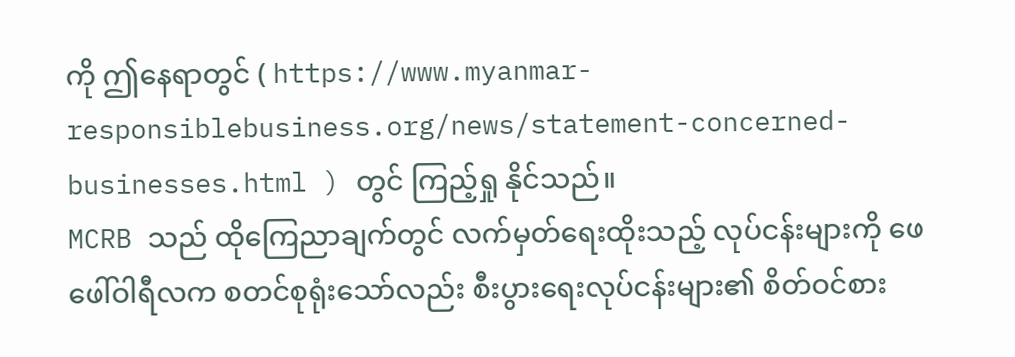ကို ဤနေရာတွင် ( https://www.myanmar-responsiblebusiness.org/news/statement-concerned-businesses.html ) တွင် ကြည့်ရှု နိုင်သည်။
MCRB သည် ထိုကြေညာချက်တွင် လက်မှတ်ရေးထိုးသည့် လုပ်ငန်းများကို ဖေဖေါ်ဝါရီလက စတင်စုရုံးသော်လည်း စီးပွားရေးလုပ်ငန်းများ၏ စိတ်ဝင်စား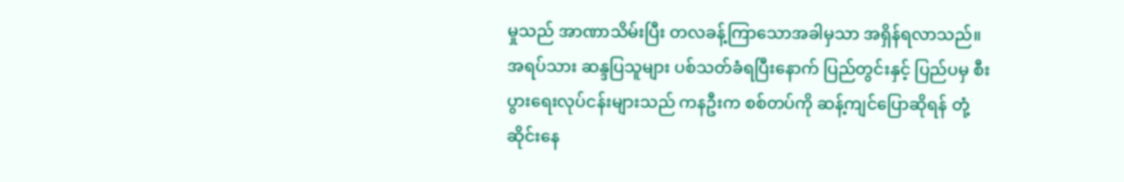မှုသည် အာဏာသိမ်းပြီး တလခန့်ကြာသောအခါမှသာ အရှိန်ရလာသည်။ အရပ်သား ဆန္ဒပြသူများ ပစ်သတ်ခံရပြီးနောက် ပြည်တွင်းနှင့် ပြည်ပမှ စီးပွားရေးလုပ်ငန်းများသည် ကနဦးက စစ်တပ်ကို ဆန့်ကျင်ပြောဆိုရန် တုံ့ဆိုင်းနေ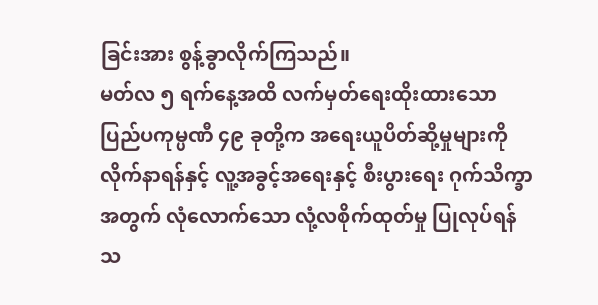ခြင်းအား စွန့်ခွာလိုက်ကြသည်။
မတ်လ ၅ ရက်နေ့အထိ လက်မှတ်ရေးထိုးထားသော ပြည်ပကုမ္ပဏီ ၄၉ ခုတို့က အရေးယူပိတ်ဆို့မှုများကို လိုက်နာရန်နှင့် လူ့အခွင့်အရေးနှင့် စီးပွားရေး ဂုက်သိက္ခာအတွက် လုံလောက်သော လုံ့လစိုက်ထုတ်မှု ပြုလုပ်ရန် သ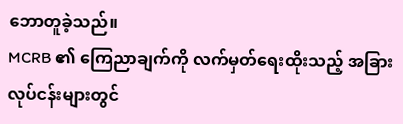ဘောတူခဲ့သည်။
MCRB ၏ ကြေညာချက်ကို လက်မှတ်ရေးထိုးသည့် အခြားလုပ်ငန်းများတွင်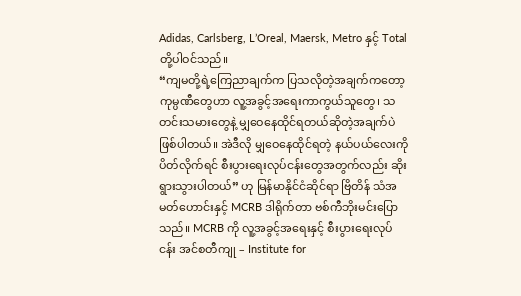Adidas, Carlsberg, L’Oreal, Maersk, Metro နှင့် Total တို့ပါဝင်သည်။
“ကျမတို့ရဲ့ကြေညာချက်က ပြသလိုတဲ့အချက်ကတော့ ကုမ္ပဏီတွေဟာ လူ့အခွင့်အရေးကာကွယ်သူတွေ၊ သတင်းသမားတွေနဲ့ မျှဝေနေထိုင်ရတယ်ဆိုတဲ့အချက်ပဲဖြစ်ပါတယ်။ အဲဒီလို မျှဝေနေထိုင်ရတဲ့ နယ်ပယ်လေးကို ပိတ်လိုက်ရင် စီးပွားရေးလုပ်ငန်းတွေအတွက်လည်း ဆိုးရွားသွားပါတယ်” ဟု မြန်မာနိုင်ငံဆိုင်ရာ ဗြိတိန် သံအမတ်ဟောင်းနှင့် MCRB ဒါရိုက်တာ ဗစ်ကီဘိုးမင်းပြောသည်။ MCRB ကို လူ့အခွင့်အရေးနှင့် စီးပွားရေးလုပ်ငန်း အင်စတီကျု – Institute for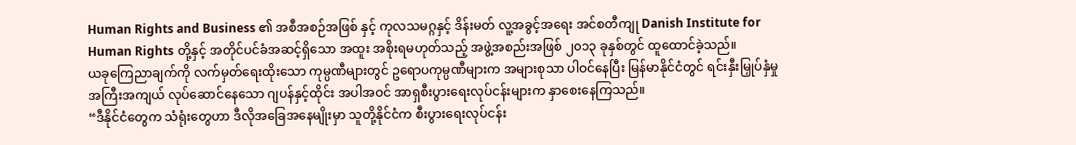Human Rights and Business ၏ အစီအစဉ်အဖြစ် နှင့် ကုလသမဂ္ဂနှင့် ဒိန်းမတ် လူ့အခွင့်အရေး အင်စတီကျု Danish Institute for Human Rights တို့နှင့် အတိုင်ပင်ခံအဆင့်ရှိသော အထူး အစိုးရမဟုတ်သည့် အဖွဲ့အစည်းအဖြစ် ၂၀၁၃ ခုနှစ်တွင် ထူထောင်ခဲ့သည်။
ယခုကြေညာချက်ကို လက်မှတ်ရေးထိုးသော ကုမ္ပဏီများတွင် ဥရောပကုမ္ပဏီများက အများစုသာ ပါဝင်နေပြီး မြန်မာနိုင်ငံတွင် ရင်းနှီးမြှုပ်နှံမှု အကြီးအကျယ် လုပ်ဆောင်နေသော ဂျပန်နှင့်ထိုင်း အပါအဝင် အာရှစီးပွားရေးလုပ်ငန်းများက နှာစေးနေကြသည်။
“ဒီနိုင်ငံတွေက သံရုံးတွေဟာ ဒီလိုအခြေအနေမျိုးမှာ သူတို့နိုင်ငံက စီးပွားရေးလုပ်ငန်း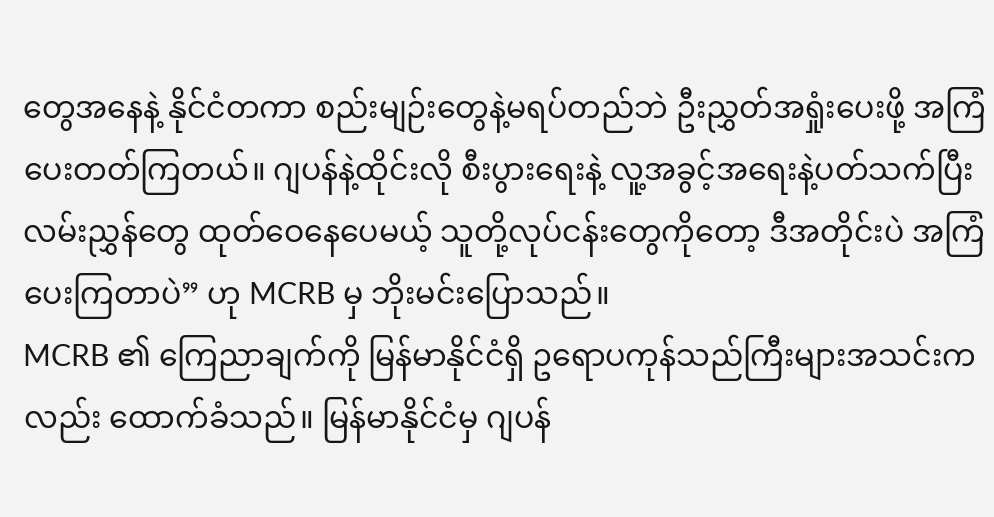တွေအနေနဲ့ နိုင်ငံတကာ စည်းမျဉ်းတွေနဲ့မရပ်တည်ဘဲ ဦးညွှတ်အရှုံးပေးဖို့ အကြံပေးတတ်ကြတယ်။ ဂျပန်နဲ့ထိုင်းလို စီးပွားရေးနဲ့ လူ့အခွင့်အရေးနဲ့ပတ်သက်ပြီး လမ်းညွှန်တွေ ထုတ်ဝေနေပေမယ့် သူတို့လုပ်ငန်းတွေကိုတော့ ဒီအတိုင်းပဲ အကြံပေးကြတာပဲ” ဟု MCRB မှ ဘိုးမင်းပြောသည်။
MCRB ၏ ကြေညာချက်ကို မြန်မာနိုင်ငံရှိ ဥရောပကုန်သည်ကြီးများအသင်းကလည်း ထောက်ခံသည်။ မြန်မာနိုင်ငံမှ ဂျပန်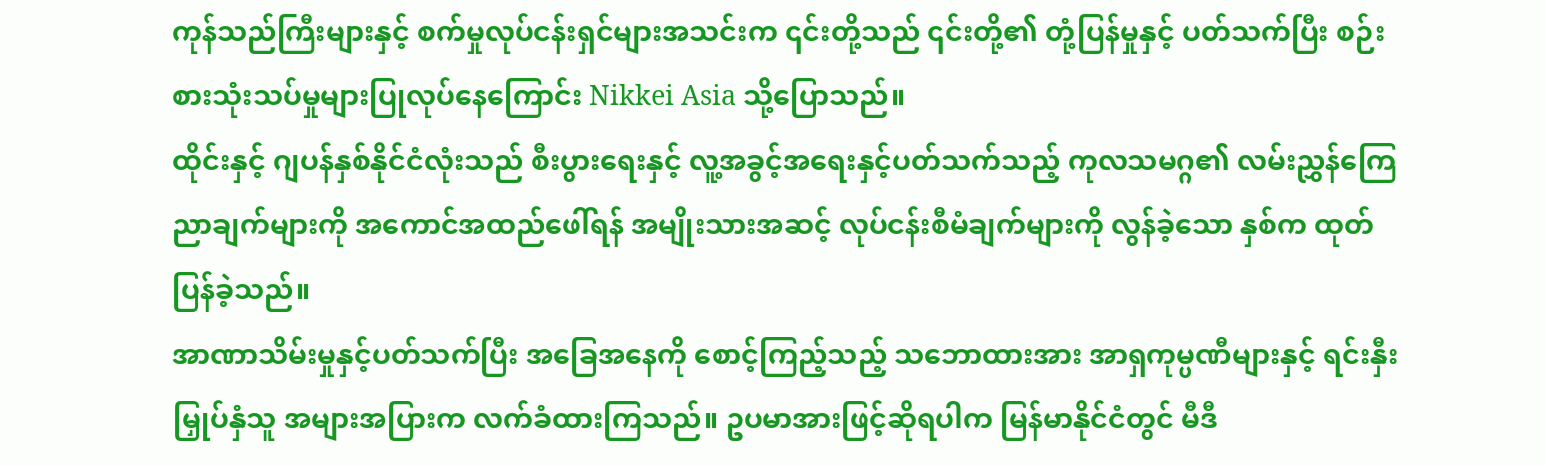ကုန်သည်ကြီးများနှင့် စက်မှုလုပ်ငန်းရှင်များအသင်းက ၎င်းတို့သည် ၎င်းတို့၏ တုံ့ပြန်မှုနှင့် ပတ်သက်ပြီး စဉ်းစားသုံးသပ်မှုများပြုလုပ်နေကြောင်း Nikkei Asia သို့ပြောသည်။
ထိုင်းနှင့် ဂျပန်နှစ်နိုင်ငံလုံးသည် စီးပွားရေးနှင့် လူ့အခွင့်အရေးနှင့်ပတ်သက်သည့် ကုလသမဂ္ဂ၏ လမ်းညွှန်ကြေညာချက်များကို အကောင်အထည်ဖေါ်ရန် အမျိုးသားအဆင့် လုပ်ငန်းစီမံချက်များကို လွန်ခဲ့သော နှစ်က ထုတ်ပြန်ခဲ့သည်။
အာဏာသိမ်းမှုနှင့်ပတ်သက်ပြီး အခြေအနေကို စောင့်ကြည့်သည့် သဘောထားအား အာရှကုမ္ပဏီများနှင့် ရင်းနှီးမြှုပ်နှံသူ အများအပြားက လက်ခံထားကြသည်။ ဥပမာအားဖြင့်ဆိုရပါက မြန်မာနိုင်ငံတွင် မီဒီ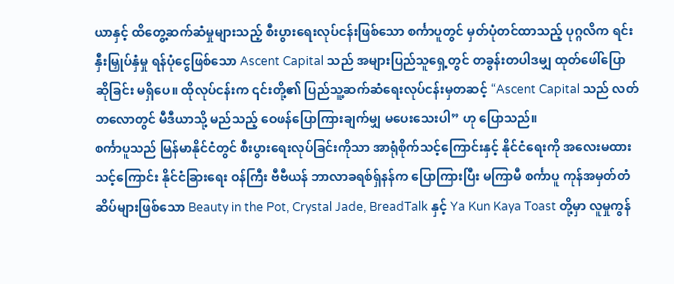ယာနှင့် ထိတွေ့ဆက်ဆံမှုများသည့် စီးပွားရေးလုပ်ငန်းဖြစ်သော စင်္ကာပူတွင် မှတ်ပုံတင်ထာသည့် ပုဂ္ဂလိက ရင်းနှီးမြှုပ်နှံမှု ရန်ပုံငွေဖြစ်သော Ascent Capital သည် အများပြည်သူရှေ့တွင် တခွန်းတပါဒမျှ ထုတ်ဖေါ်ပြောဆိုခြင်း မရှိပေ။ ထိုလုပ်ငန်းက ၎င်းတို့၏ ပြည်သူ့ဆက်ဆံရေးလုပ်ငန်းမှတဆင့် “Ascent Capital သည် လတ်တလောတွင် မီဒီယာသို့ မည်သည့် ဝေဖန်ပြောကြားချက်မျှ မပေးသေးပါ” ဟု ပြောသည်။
စင်္ကာပူသည် မြန်မာနိုင်ငံတွင် စီးပွားရေးလုပ်ခြင်းကိုသာ အာရုံစိုက်သင့်ကြောင်းနှင့် နိုင်ငံရေးကို အလေးမထားသင့်ကြောင်း နိုင်ငံခြားရေး ဝန်ကြီး ဗီဗီယန် ဘာလာခရစ်ရှ်နန်က ပြောကြားပြီး မကြာမီ စင်္ကာပူ ကုန်အမှတ်တံဆိပ်များဖြစ်သော Beauty in the Pot, Crystal Jade, BreadTalk နှင့် Ya Kun Kaya Toast တို့မှာ လူမှုကွန်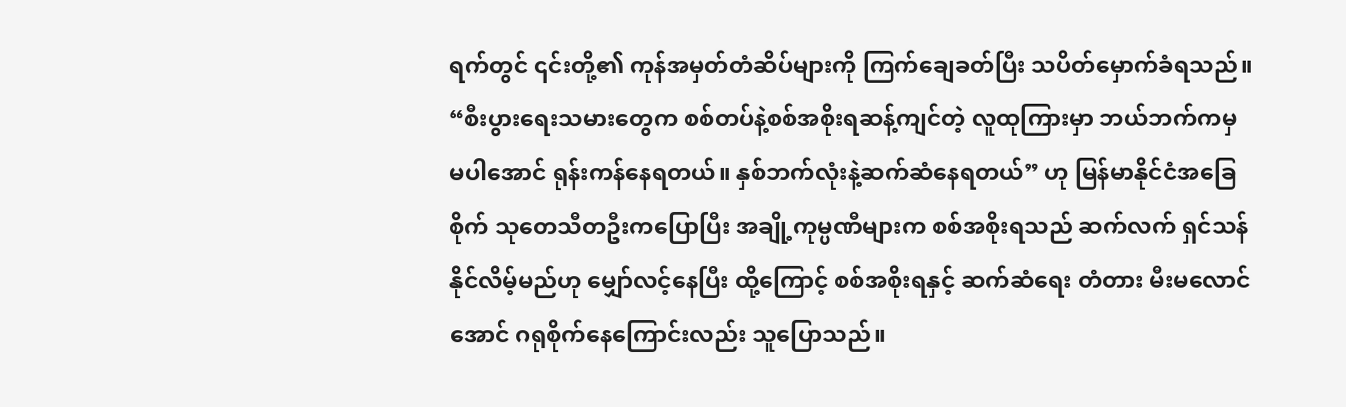ရက်တွင် ၎င်းတို့၏ ကုန်အမှတ်တံဆိပ်များကို ကြက်ချေခတ်ပြီး သပိတ်မှောက်ခံရသည်။
“စီးပွားရေးသမားတွေက စစ်တပ်နဲ့စစ်အစိုးရဆန့်ကျင်တဲ့ လူထုကြားမှာ ဘယ်ဘက်ကမှ မပါအောင် ရုန်းကန်နေရတယ်။ နှစ်ဘက်လုံးနဲ့ဆက်ဆံနေရတယ်” ဟု မြန်မာနိုင်ငံအခြေစိုက် သုတေသီတဦးကပြောပြီး အချို့ကုမ္ပဏီများက စစ်အစိုးရသည် ဆက်လက် ရှင်သန်နိုင်လိမ့်မည်ဟု မျှော်လင့်နေပြီး ထို့ကြောင့် စစ်အစိုးရနှင့် ဆက်ဆံရေး တံတား မီးမလောင်အောင် ဂရုစိုက်နေကြောင်းလည်း သူပြောသည်။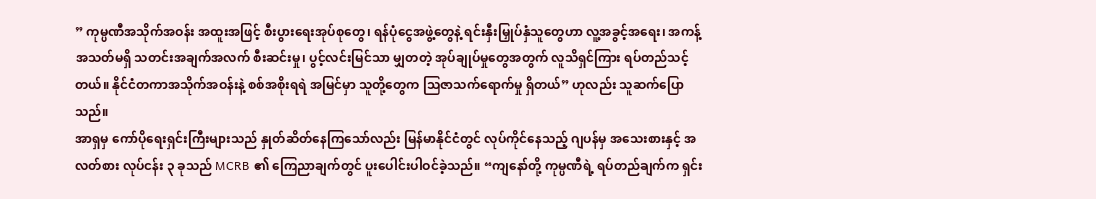” ကုမ္ပဏီအသိုက်အဝန်း အထူးအဖြင့် စီးပွားရေးအုပ်စုတွေ၊ ရန်ပုံငွေအဖွဲ့တွေနဲ့ ရင်းနှီးမြှုပ်နှံသူတွေဟာ လူ့အခွင့်အရေး၊ အကန့်အသတ်မရှိ သတင်းအချက်အလက် စီးဆင်းမှု၊ ပွင့်လင်းမြင်သာ မျှတတဲ့ အုပ်ချုပ်မှုတွေအတွက် လူသိရှင်ကြား ရပ်တည်သင့်တယ်။ နိုင်ငံတကာအသိုက်အဝန်းနဲ့ စစ်အစိုးရရဲ အမြင်မှာ သူတို့တွေက သြဇာသက်ရောက်မှု ရှိတယ်” ဟုလည်း သူဆက်ပြောသည်။
အာရှမှ ကော်ပိုရေးရှင်းကြီးများသည် နှုတ်ဆိတ်နေကြသော်လည်း မြန်မာနိုင်ငံတွင် လုပ်ကိုင်နေသည့် ဂျပန်မှ အသေးစားနှင့် အလတ်စား လုပ်ငန်း ၃ ခုသည် MCRB ၏ ကြေညာချက်တွင် ပူးပေါင်းပါဝင်ခဲ့သည်။ “ကျနော်တို့ ကုမ္ပဏီရဲ့ ရပ်တည်ချက်က ရှင်း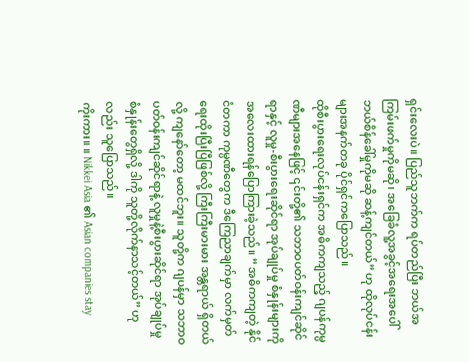ရှင်းလေးပဲ။ ပြည်သူဘက်က ရပ်တည်ပြီး ဘယ်အကြမ်းဖက်မှုကိုမဆို၊ အခြေခံလူ့အခွင့်အရေးအပေါ် ဘယ်စိန်ခေါ်မှုကိုမဆို ဆန့်ကျင်တယ်” ဟု ထိုလုပ်ငန်းများအနက်တခု ပိုင်ရှင်ကပြောသည်။
ထိုစီးပွားရေးလုပ်ငန်းရှင်က အဓိကကျသည့် ဂျပန်ကုမ္ပဏီများအနေဖြင့် ၎င်းတို့၏ သဘာဝပတ်ဝန်းကျင်ဆိုင်ရာနှင့် လူမှု-စီးပွားရေးဆိုင်ရာ အုပ်ချုပ်မှု စံနှုန်းများကို အလေးထားရန်ပြောကြားခဲ့သည်။ ” အဓိကကျတဲ့ နိုင်ငံတကာ ကုမ္ပဏီတွေက ဒီကြေညာချက်မှာ လက်မှတ်ရေးထိုးပြီးပြီဖြစ်လို့ ကြီးကြီးမားမား အန္တရာယ် ရှိတယ်လို့ ကျနော်တော့ မထင်ဘူး။ သူတို့က ဂျပန်မှာ သဘာဝပတ်ဝန်းကျင်ဆိုင်ရာနဲ့ လူမှုနဲ့စီးပွားဆိုင်ရာ အုပ်ချုပ်မှု စံနှုန်းတွေရှိလို့ ဒါကို သူတို့လိုက်နာသင့်တယ်” ဟုလည်း သူပြောသည်။
ကိုးကား။ ။ Nikkei Asia ၏ Asian companies stay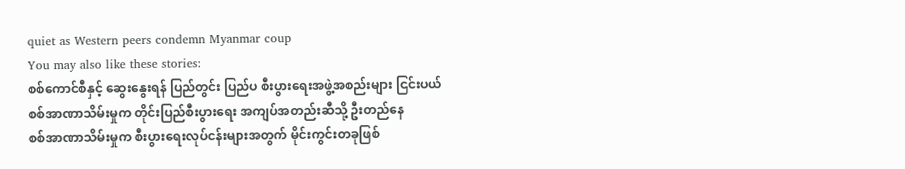quiet as Western peers condemn Myanmar coup
You may also like these stories:
စစ်ကောင်စီနှင့် ဆွေးနွေးရန် ပြည်တွင်း ပြည်ပ စီးပွားရေးအဖွဲ့အစည်းများ ငြင်းပယ်
စစ်အာဏာသိမ်းမှုက တိုင်းပြည်စီးပွားရေး အကျပ်အတည်းဆီသို့ ဦးတည်နေ
စစ်အာဏာသိမ်းမှုက စီးပွားရေးလုပ်ငန်းများအတွက် မိုင်းကွင်းတခုဖြစ်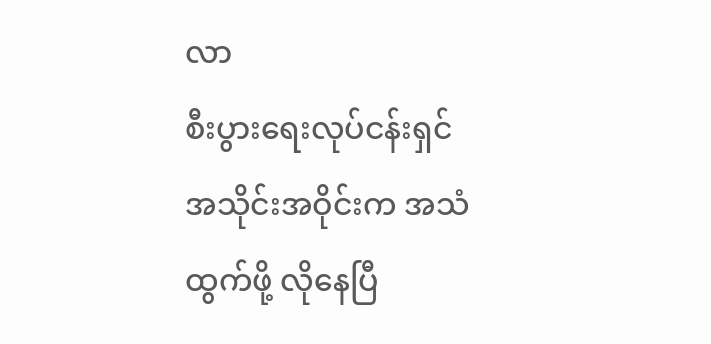လာ
စီးပွားရေးလုပ်ငန်းရှင်အသိုင်းအဝိုင်းက အသံထွက်ဖို့ လိုနေပြီ